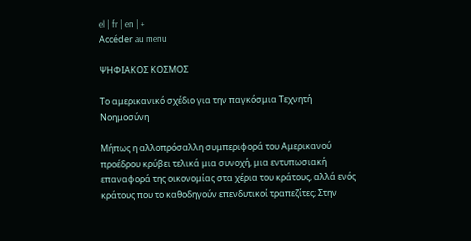el | fr | en | +
Accéder au menu

ΨΗΦΙΑΚΟΣ ΚΟΣΜΟΣ

Το αμερικανικό σχέδιο για την παγκόσμια Τεχνητή Νοημοσύνη

Μήπως η αλλοπρόσαλλη συμπεριφορά του Αμερικανού προέδρου κρύβει τελικά μια συνοχή, μια εντυπωσιακή επαναφορά της οικονομίας στα χέρια του κράτους, αλλά ενός κράτους που το καθοδηγούν επενδυτικοί τραπεζίτες; Στην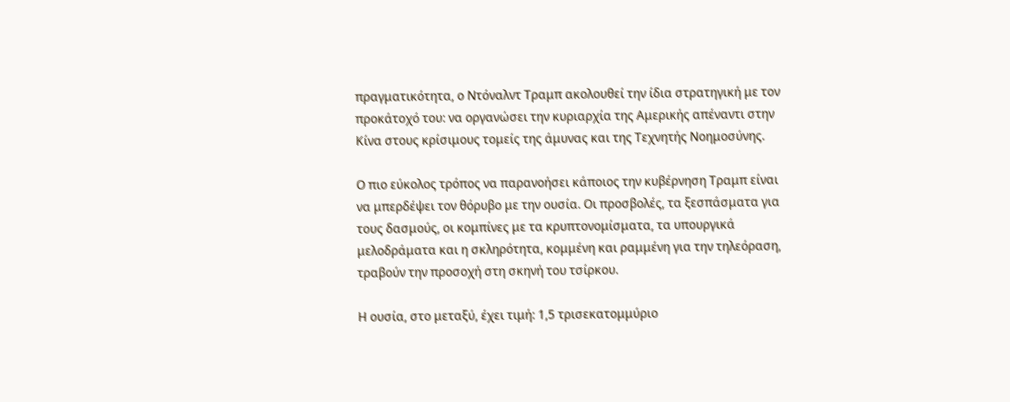πραγματικότητα, ο Ντόναλντ Τραμπ ακολουθεί την ίδια στρατηγική με τον προκάτοχό του: να οργανώσει την κυριαρχία της Αμερικής απέναντι στην Κίνα στους κρίσιμους τομείς της άμυνας και της Τεχνητής Νοημοσύνης.

Ο πιο εύκολος τρόπος να παρανοήσει κάποιος την κυβέρνηση Τραμπ είναι να μπερδέψει τον θόρυβο με την ουσία. Οι προσβολές, τα ξεσπάσματα για τους δασμούς, οι κομπίνες με τα κρυπτονομίσματα, τα υπουργικά μελοδράματα και η σκληρότητα, κομμένη και ραμμένη για την τηλεόραση, τραβούν την προσοχή στη σκηνή του τσίρκου.

Η ουσία, στο μεταξύ, έχει τιμή: 1,5 τρισεκατομμύριο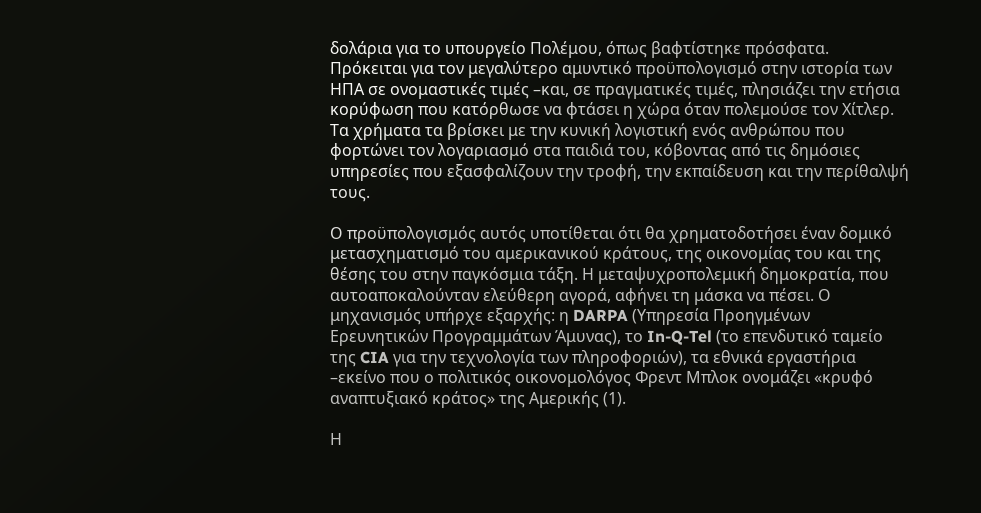δολάρια για το υπουργείο Πολέμου, όπως βαφτίστηκε πρόσφατα. Πρόκειται για τον μεγαλύτερο αμυντικό προϋπολογισμό στην ιστορία των ΗΠΑ σε ονομαστικές τιμές –και, σε πραγματικές τιμές, πλησιάζει την ετήσια κορύφωση που κατόρθωσε να φτάσει η χώρα όταν πολεμούσε τον Χίτλερ. Τα χρήματα τα βρίσκει με την κυνική λογιστική ενός ανθρώπου που φορτώνει τον λογαριασμό στα παιδιά του, κόβοντας από τις δημόσιες υπηρεσίες που εξασφαλίζουν την τροφή, την εκπαίδευση και την περίθαλψή τους.

Ο προϋπολογισμός αυτός υποτίθεται ότι θα χρηματοδοτήσει έναν δομικό μετασχηματισμό του αμερικανικού κράτους, της οικονομίας του και της θέσης του στην παγκόσμια τάξη. Η μεταψυχροπολεμική δημοκρατία, που αυτοαποκαλούνταν ελεύθερη αγορά, αφήνει τη μάσκα να πέσει. Ο μηχανισμός υπήρχε εξαρχής: η DARPA (Υπηρεσία Προηγμένων Ερευνητικών Προγραμμάτων Άμυνας), το In-Q-Tel (το επενδυτικό ταμείο της CIA για την τεχνολογία των πληροφοριών), τα εθνικά εργαστήρια –εκείνο που ο πολιτικός οικονομολόγος Φρεντ Μπλοκ ονομάζει «κρυφό αναπτυξιακό κράτος» της Αμερικής (1).

Η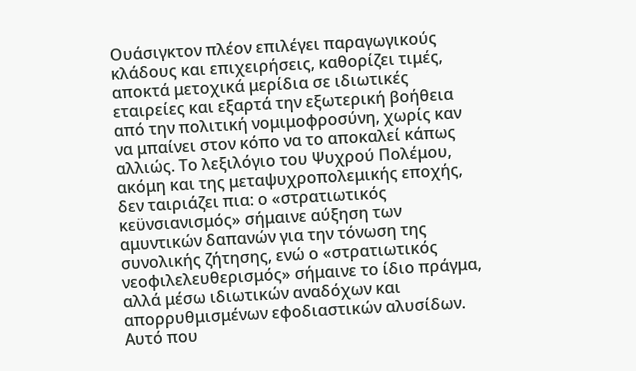Ουάσιγκτον πλέον επιλέγει παραγωγικούς κλάδους και επιχειρήσεις, καθορίζει τιμές, αποκτά μετοχικά μερίδια σε ιδιωτικές εταιρείες και εξαρτά την εξωτερική βοήθεια από την πολιτική νομιμοφροσύνη, χωρίς καν να μπαίνει στον κόπο να το αποκαλεί κάπως αλλιώς. Το λεξιλόγιο του Ψυχρού Πολέμου, ακόμη και της μεταψυχροπολεμικής εποχής, δεν ταιριάζει πια: ο «στρατιωτικός κεϋνσιανισμός» σήμαινε αύξηση των αμυντικών δαπανών για την τόνωση της συνολικής ζήτησης, ενώ ο «στρατιωτικός νεοφιλελευθερισμός» σήμαινε το ίδιο πράγμα, αλλά μέσω ιδιωτικών αναδόχων και απορρυθμισμένων εφοδιαστικών αλυσίδων. Αυτό που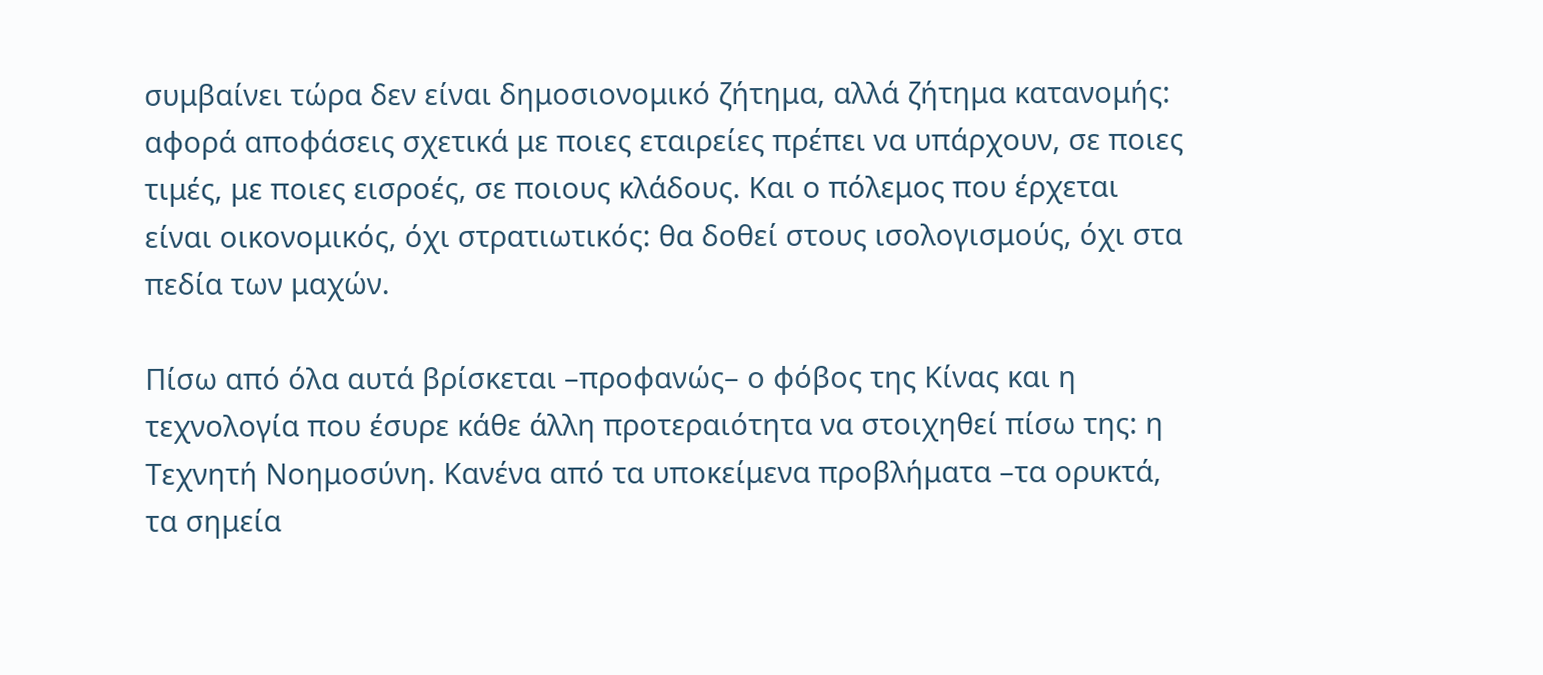συμβαίνει τώρα δεν είναι δημοσιονομικό ζήτημα, αλλά ζήτημα κατανομής: αφορά αποφάσεις σχετικά με ποιες εταιρείες πρέπει να υπάρχουν, σε ποιες τιμές, με ποιες εισροές, σε ποιους κλάδους. Και ο πόλεμος που έρχεται είναι οικονομικός, όχι στρατιωτικός: θα δοθεί στους ισολογισμούς, όχι στα πεδία των μαχών.

Πίσω από όλα αυτά βρίσκεται –προφανώς– ο φόβος της Κίνας και η τεχνολογία που έσυρε κάθε άλλη προτεραιότητα να στοιχηθεί πίσω της: η Τεχνητή Νοημοσύνη. Κανένα από τα υποκείμενα προβλήματα –τα ορυκτά, τα σημεία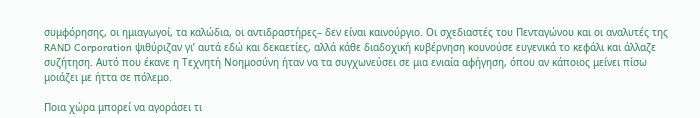συμφόρησης, οι ημιαγωγοί, τα καλώδια, οι αντιδραστήρες– δεν είναι καινούργιο. Οι σχεδιαστές του Πενταγώνου και οι αναλυτές της RAND Corporation ψιθύριζαν γι’ αυτά εδώ και δεκαετίες, αλλά κάθε διαδοχική κυβέρνηση κουνούσε ευγενικά το κεφάλι και άλλαζε συζήτηση. Αυτό που έκανε η Τεχνητή Νοημοσύνη ήταν να τα συγχωνεύσει σε μια ενιαία αφήγηση, όπου αν κάποιος μείνει πίσω μοιάζει με ήττα σε πόλεμο.

Ποια χώρα μπορεί να αγοράσει τι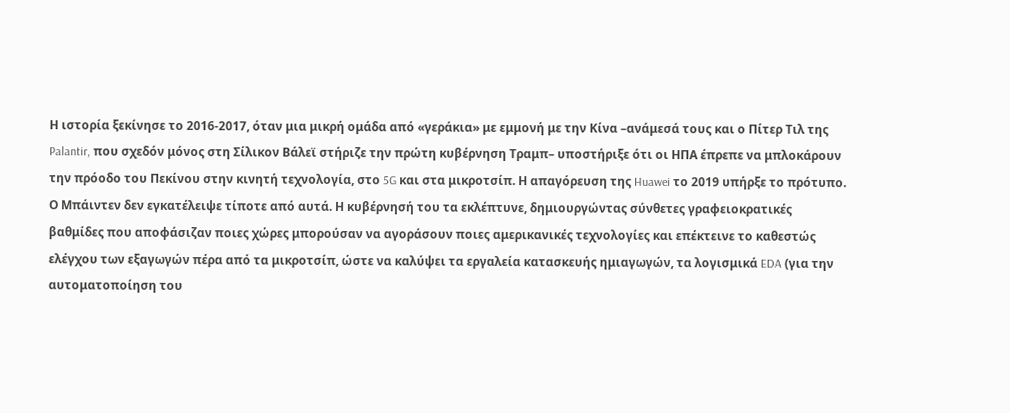Η ιστορία ξεκίνησε το 2016-2017, όταν μια μικρή ομάδα από «γεράκια» με εμμονή με την Κίνα –ανάμεσά τους και ο Πίτερ Τιλ της Palantir, που σχεδόν μόνος στη Σίλικον Βάλεϊ στήριζε την πρώτη κυβέρνηση Τραμπ– υποστήριξε ότι οι ΗΠΑ έπρεπε να μπλοκάρουν την πρόοδο του Πεκίνου στην κινητή τεχνολογία, στο 5G και στα μικροτσίπ. Η απαγόρευση της Huawei το 2019 υπήρξε το πρότυπο. Ο Μπάιντεν δεν εγκατέλειψε τίποτε από αυτά. Η κυβέρνησή του τα εκλέπτυνε, δημιουργώντας σύνθετες γραφειοκρατικές βαθμίδες που αποφάσιζαν ποιες χώρες μπορούσαν να αγοράσουν ποιες αμερικανικές τεχνολογίες και επέκτεινε το καθεστώς ελέγχου των εξαγωγών πέρα από τα μικροτσίπ, ώστε να καλύψει τα εργαλεία κατασκευής ημιαγωγών, τα λογισμικά EDA (για την αυτοματοποίηση του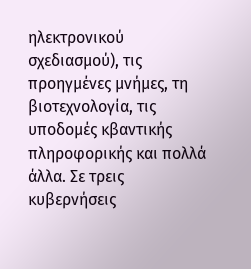ηλεκτρονικού σχεδιασμού), τις προηγμένες μνήμες, τη βιοτεχνολογία, τις υποδομές κβαντικής πληροφορικής και πολλά άλλα. Σε τρεις κυβερνήσεις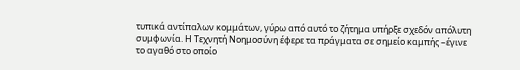τυπικά αντίπαλων κομμάτων, γύρω από αυτό το ζήτημα υπήρξε σχεδόν απόλυτη συμφωνία. Η Τεχνητή Νοημοσύνη έφερε τα πράγματα σε σημείο καμπής –έγινε το αγαθό στο οποίο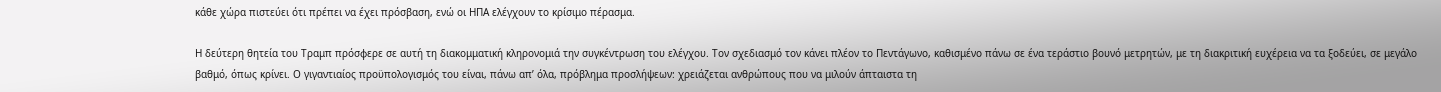κάθε χώρα πιστεύει ότι πρέπει να έχει πρόσβαση, ενώ οι ΗΠΑ ελέγχουν το κρίσιμο πέρασμα.

Η δεύτερη θητεία του Τραμπ πρόσφερε σε αυτή τη διακομματική κληρονομιά την συγκέντρωση του ελέγχου. Τον σχεδιασμό τον κάνει πλέον το Πεντάγωνο, καθισμένο πάνω σε ένα τεράστιο βουνό μετρητών, με τη διακριτική ευχέρεια να τα ξοδεύει, σε μεγάλο βαθμό, όπως κρίνει. Ο γιγαντιαίος προϋπολογισμός του είναι, πάνω απ’ όλα, πρόβλημα προσλήψεων: χρειάζεται ανθρώπους που να μιλούν άπταιστα τη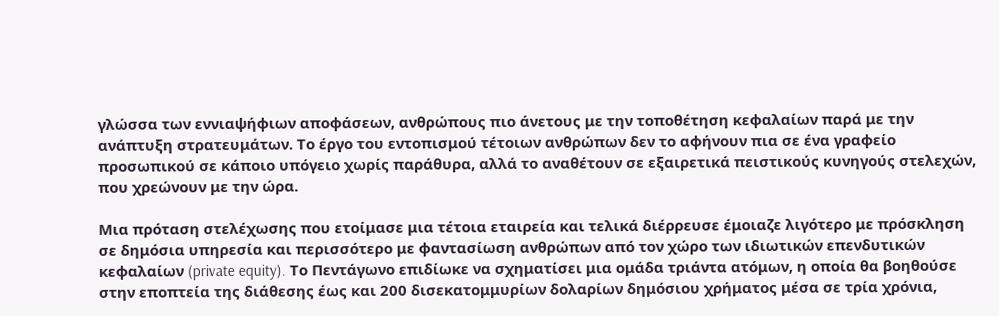γλώσσα των εννιαψήφιων αποφάσεων, ανθρώπους πιο άνετους με την τοποθέτηση κεφαλαίων παρά με την ανάπτυξη στρατευμάτων. Το έργο του εντοπισμού τέτοιων ανθρώπων δεν το αφήνουν πια σε ένα γραφείο προσωπικού σε κάποιο υπόγειο χωρίς παράθυρα, αλλά το αναθέτουν σε εξαιρετικά πειστικούς κυνηγούς στελεχών, που χρεώνουν με την ώρα.

Μια πρόταση στελέχωσης που ετοίμασε μια τέτοια εταιρεία και τελικά διέρρευσε έμοιαζε λιγότερο με πρόσκληση σε δημόσια υπηρεσία και περισσότερο με φαντασίωση ανθρώπων από τον χώρο των ιδιωτικών επενδυτικών κεφαλαίων (private equity). Το Πεντάγωνο επιδίωκε να σχηματίσει μια ομάδα τριάντα ατόμων, η οποία θα βοηθούσε στην εποπτεία της διάθεσης έως και 200 δισεκατομμυρίων δολαρίων δημόσιου χρήματος μέσα σε τρία χρόνια,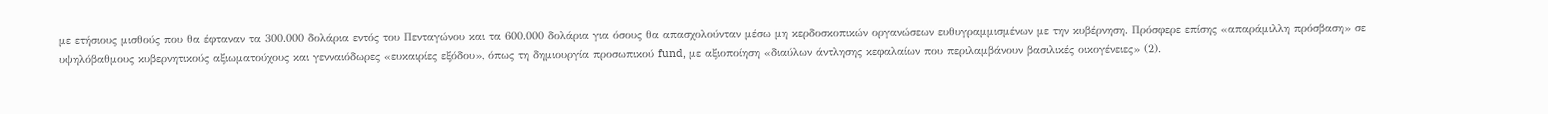με ετήσιους μισθούς που θα έφταναν τα 300.000 δολάρια εντός του Πενταγώνου και τα 600.000 δολάρια για όσους θα απασχολούνταν μέσω μη κερδοσκοπικών οργανώσεων ευθυγραμμισμένων με την κυβέρνηση. Πρόσφερε επίσης «απαράμιλλη πρόσβαση» σε υψηλόβαθμους κυβερνητικούς αξιωματούχους και γενναιόδωρες «ευκαιρίες εξόδου», όπως τη δημιουργία προσωπικού fund, με αξιοποίηση «διαύλων άντλησης κεφαλαίων που περιλαμβάνουν βασιλικές οικογένειες» (2).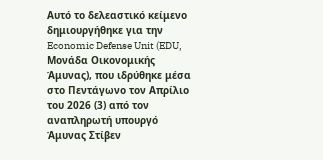Αυτό το δελεαστικό κείμενο δημιουργήθηκε για την Economic Defense Unit (EDU, Μονάδα Οικονομικής Άμυνας), που ιδρύθηκε μέσα στο Πεντάγωνο τον Απρίλιο του 2026 (3) από τον αναπληρωτή υπουργό Άμυνας Στίβεν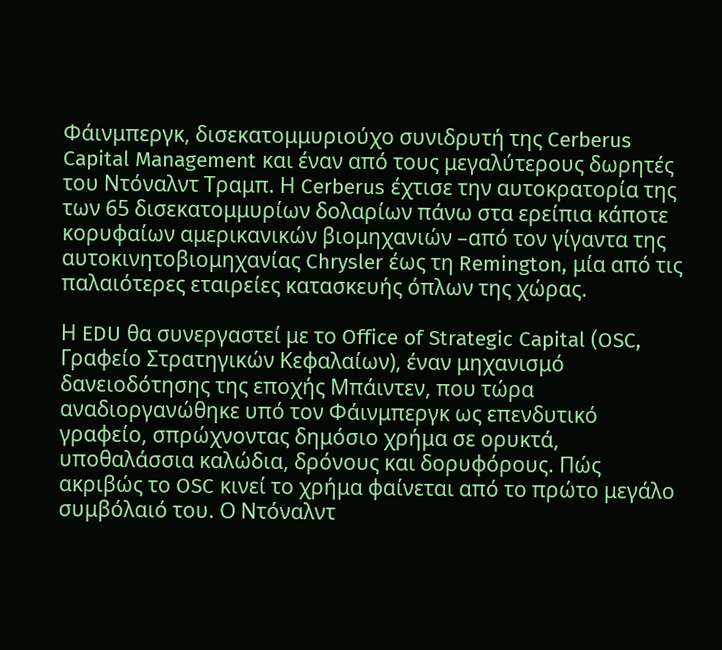Φάινμπεργκ, δισεκατομμυριούχο συνιδρυτή της Cerberus Capital Management και έναν από τους μεγαλύτερους δωρητές του Ντόναλντ Τραμπ. Η Cerberus έχτισε την αυτοκρατορία της των 65 δισεκατομμυρίων δολαρίων πάνω στα ερείπια κάποτε κορυφαίων αμερικανικών βιομηχανιών –από τον γίγαντα της αυτοκινητοβιομηχανίας Chrysler έως τη Remington, μία από τις παλαιότερες εταιρείες κατασκευής όπλων της χώρας.

Η EDU θα συνεργαστεί με το Office of Strategic Capital (OSC, Γραφείο Στρατηγικών Κεφαλαίων), έναν μηχανισμό δανειοδότησης της εποχής Μπάιντεν, που τώρα αναδιοργανώθηκε υπό τον Φάινμπεργκ ως επενδυτικό γραφείο, σπρώχνοντας δημόσιο χρήμα σε ορυκτά, υποθαλάσσια καλώδια, δρόνους και δορυφόρους. Πώς ακριβώς το OSC κινεί το χρήμα φαίνεται από το πρώτο μεγάλο συμβόλαιό του. Ο Ντόναλντ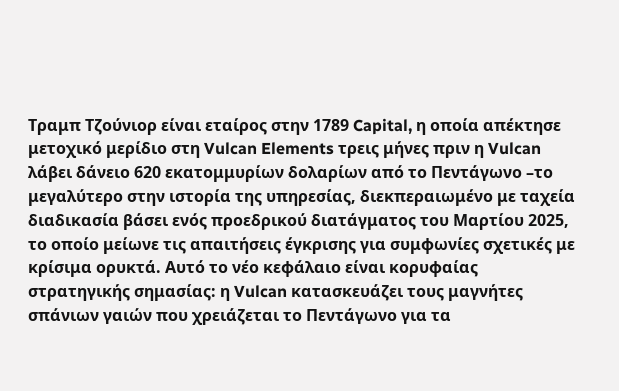Τραμπ Τζούνιορ είναι εταίρος στην 1789 Capital, η οποία απέκτησε μετοχικό μερίδιο στη Vulcan Elements τρεις μήνες πριν η Vulcan λάβει δάνειο 620 εκατομμυρίων δολαρίων από το Πεντάγωνο –το μεγαλύτερο στην ιστορία της υπηρεσίας, διεκπεραιωμένο με ταχεία διαδικασία βάσει ενός προεδρικού διατάγματος του Μαρτίου 2025, το οποίο μείωνε τις απαιτήσεις έγκρισης για συμφωνίες σχετικές με κρίσιμα ορυκτά. Αυτό το νέο κεφάλαιο είναι κορυφαίας στρατηγικής σημασίας: η Vulcan κατασκευάζει τους μαγνήτες σπάνιων γαιών που χρειάζεται το Πεντάγωνο για τα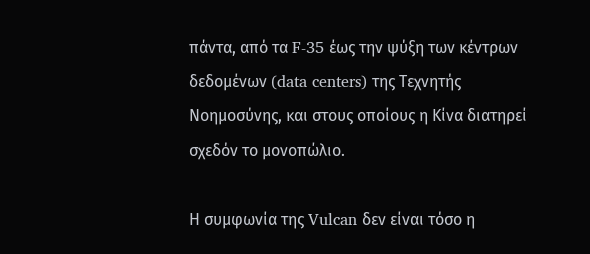πάντα, από τα F-35 έως την ψύξη των κέντρων δεδομένων (data centers) της Τεχνητής Νοημοσύνης, και στους οποίους η Κίνα διατηρεί σχεδόν το μονοπώλιο.

Η συμφωνία της Vulcan δεν είναι τόσο η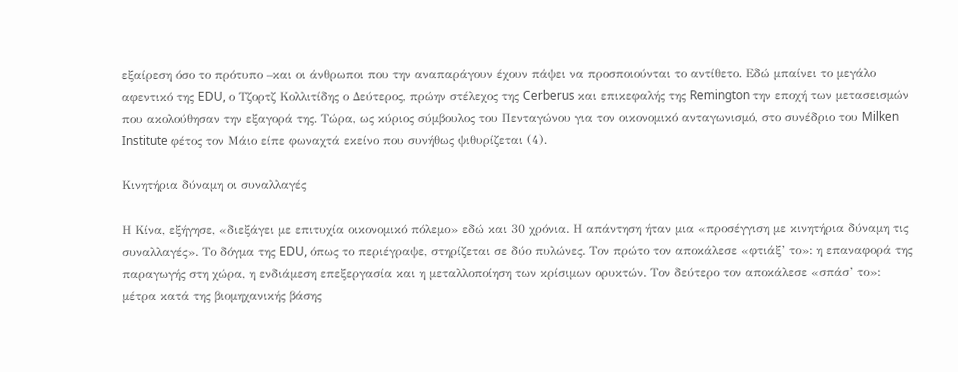εξαίρεση όσο το πρότυπο –και οι άνθρωποι που την αναπαράγουν έχουν πάψει να προσποιούνται το αντίθετο. Εδώ μπαίνει το μεγάλο αφεντικό της EDU, ο Τζορτζ Κολλιτίδης ο Δεύτερος, πρώην στέλεχος της Cerberus και επικεφαλής της Remington την εποχή των μετασεισμών που ακολούθησαν την εξαγορά της. Τώρα, ως κύριος σύμβουλος του Πενταγώνου για τον οικονομικό ανταγωνισμό, στο συνέδριο του Milken Institute φέτος τον Μάιο είπε φωναχτά εκείνο που συνήθως ψιθυρίζεται (4).

Κινητήρια δύναμη οι συναλλαγές

Η Κίνα, εξήγησε, «διεξάγει με επιτυχία οικονομικό πόλεμο» εδώ και 30 χρόνια. Η απάντηση ήταν μια «προσέγγιση με κινητήρια δύναμη τις συναλλαγές». Το δόγμα της EDU, όπως το περιέγραψε, στηρίζεται σε δύο πυλώνες. Τον πρώτο τον αποκάλεσε «φτιάξ’ το»: η επαναφορά της παραγωγής στη χώρα, η ενδιάμεση επεξεργασία και η μεταλλοποίηση των κρίσιμων ορυκτών. Τον δεύτερο τον αποκάλεσε «σπάσ’ το»: μέτρα κατά της βιομηχανικής βάσης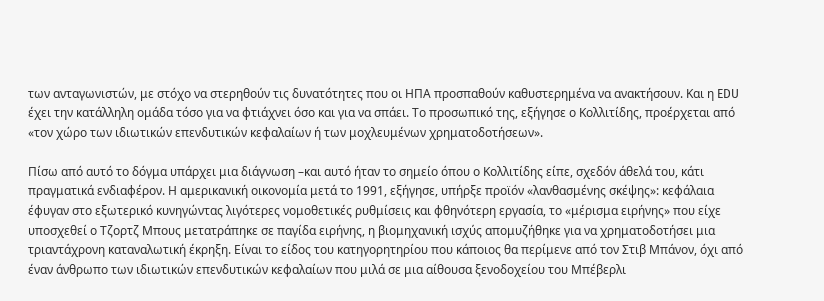των ανταγωνιστών, με στόχο να στερηθούν τις δυνατότητες που οι ΗΠΑ προσπαθούν καθυστερημένα να ανακτήσουν. Και η EDU έχει την κατάλληλη ομάδα τόσο για να φτιάχνει όσο και για να σπάει. Το προσωπικό της, εξήγησε ο Κολλιτίδης, προέρχεται από «τον χώρο των ιδιωτικών επενδυτικών κεφαλαίων ή των μοχλευμένων χρηματοδοτήσεων».

Πίσω από αυτό το δόγμα υπάρχει μια διάγνωση –και αυτό ήταν το σημείο όπου ο Κολλιτίδης είπε, σχεδόν άθελά του, κάτι πραγματικά ενδιαφέρον. Η αμερικανική οικονομία μετά το 1991, εξήγησε, υπήρξε προϊόν «λανθασμένης σκέψης»: κεφάλαια έφυγαν στο εξωτερικό κυνηγώντας λιγότερες νομοθετικές ρυθμίσεις και φθηνότερη εργασία, το «μέρισμα ειρήνης» που είχε υποσχεθεί ο Τζορτζ Μπους μετατράπηκε σε παγίδα ειρήνης, η βιομηχανική ισχύς απομυζήθηκε για να χρηματοδοτήσει μια τριαντάχρονη καταναλωτική έκρηξη. Είναι το είδος του κατηγορητηρίου που κάποιος θα περίμενε από τον Στιβ Μπάνον, όχι από έναν άνθρωπο των ιδιωτικών επενδυτικών κεφαλαίων που μιλά σε μια αίθουσα ξενοδοχείου του Μπέβερλι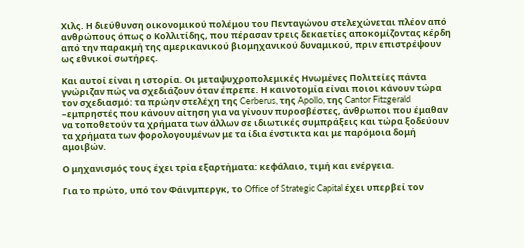Χιλς. Η διεύθυνση οικονομικού πολέμου του Πενταγώνου στελεχώνεται πλέον από ανθρώπους όπως ο Κολλιτίδης, που πέρασαν τρεις δεκαετίες αποκομίζοντας κέρδη από την παρακμή της αμερικανικού βιομηχανικού δυναμικού, πριν επιστρέψουν ως εθνικοί σωτήρες.

Και αυτοί είναι η ιστορία. Οι μεταψυχροπολεμικές Ηνωμένες Πολιτείες πάντα γνώριζαν πώς να σχεδιάζουν όταν έπρεπε. Η καινοτομία είναι ποιοι κάνουν τώρα τον σχεδιασμό: τα πρώην στελέχη της Cerberus, της Apollo, της Cantor Fitzgerald –εμπρηστές που κάνουν αίτηση για να γίνουν πυροσβέστες, άνθρωποι που έμαθαν να τοποθετούν τα χρήματα των άλλων σε ιδιωτικές συμπράξεις και τώρα ξοδεύουν τα χρήματα των φορολογουμένων με τα ίδια ένστικτα και με παρόμοια δομή αμοιβών.

Ο μηχανισμός τους έχει τρία εξαρτήματα: κεφάλαιο, τιμή και ενέργεια.

Για το πρώτο, υπό τον Φάινμπεργκ, το Office of Strategic Capital έχει υπερβεί τον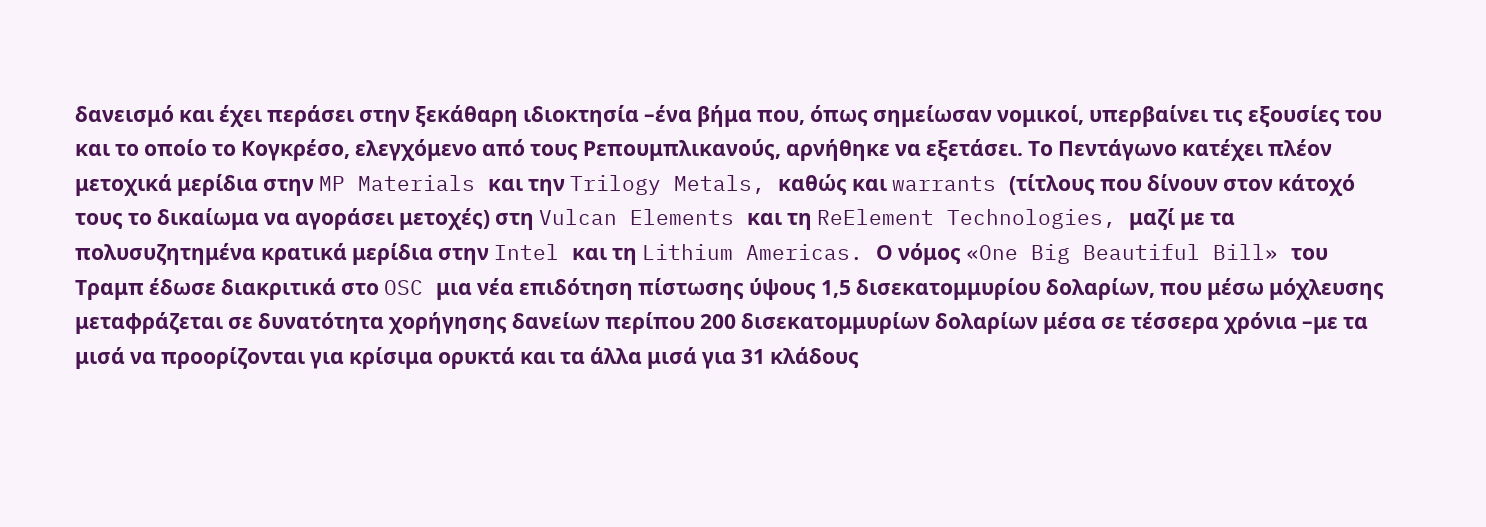δανεισμό και έχει περάσει στην ξεκάθαρη ιδιοκτησία –ένα βήμα που, όπως σημείωσαν νομικοί, υπερβαίνει τις εξουσίες του και το οποίο το Κογκρέσο, ελεγχόμενο από τους Ρεπουμπλικανούς, αρνήθηκε να εξετάσει. Το Πεντάγωνο κατέχει πλέον μετοχικά μερίδια στην MP Materials και την Trilogy Metals, καθώς και warrants (τίτλους που δίνουν στον κάτοχό τους το δικαίωμα να αγοράσει μετοχές) στη Vulcan Elements και τη ReElement Technologies, μαζί με τα πολυσυζητημένα κρατικά μερίδια στην Intel και τη Lithium Americas. Ο νόμος «One Big Beautiful Bill» του Τραμπ έδωσε διακριτικά στο OSC μια νέα επιδότηση πίστωσης ύψους 1,5 δισεκατομμυρίου δολαρίων, που μέσω μόχλευσης μεταφράζεται σε δυνατότητα χορήγησης δανείων περίπου 200 δισεκατομμυρίων δολαρίων μέσα σε τέσσερα χρόνια –με τα μισά να προορίζονται για κρίσιμα ορυκτά και τα άλλα μισά για 31 κλάδους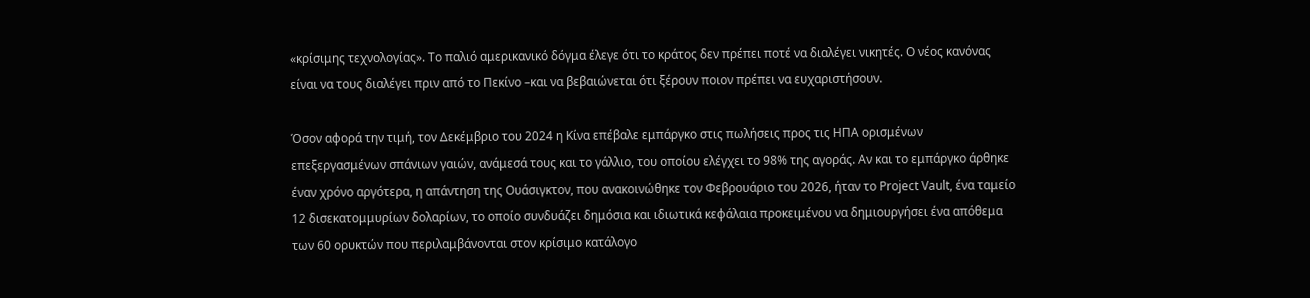«κρίσιμης τεχνολογίας». Το παλιό αμερικανικό δόγμα έλεγε ότι το κράτος δεν πρέπει ποτέ να διαλέγει νικητές. Ο νέος κανόνας είναι να τους διαλέγει πριν από το Πεκίνο –και να βεβαιώνεται ότι ξέρουν ποιον πρέπει να ευχαριστήσουν.

Όσον αφορά την τιμή, τον Δεκέμβριο του 2024 η Κίνα επέβαλε εμπάργκο στις πωλήσεις προς τις ΗΠΑ ορισμένων επεξεργασμένων σπάνιων γαιών, ανάμεσά τους και το γάλλιο, του οποίου ελέγχει το 98% της αγοράς. Αν και το εμπάργκο άρθηκε έναν χρόνο αργότερα, η απάντηση της Ουάσιγκτον, που ανακοινώθηκε τον Φεβρουάριο του 2026, ήταν το Project Vault, ένα ταμείο 12 δισεκατομμυρίων δολαρίων, το οποίο συνδυάζει δημόσια και ιδιωτικά κεφάλαια προκειμένου να δημιουργήσει ένα απόθεμα των 60 ορυκτών που περιλαμβάνονται στον κρίσιμο κατάλογο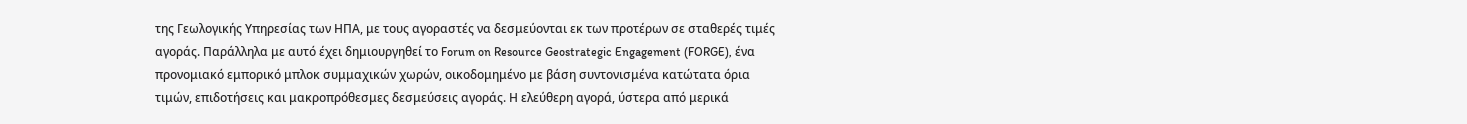της Γεωλογικής Υπηρεσίας των ΗΠΑ, με τους αγοραστές να δεσμεύονται εκ των προτέρων σε σταθερές τιμές αγοράς. Παράλληλα με αυτό έχει δημιουργηθεί το Forum on Resource Geostrategic Engagement (FORGE), ένα προνομιακό εμπορικό μπλοκ συμμαχικών χωρών, οικοδομημένο με βάση συντονισμένα κατώτατα όρια τιμών, επιδοτήσεις και μακροπρόθεσμες δεσμεύσεις αγοράς. Η ελεύθερη αγορά, ύστερα από μερικά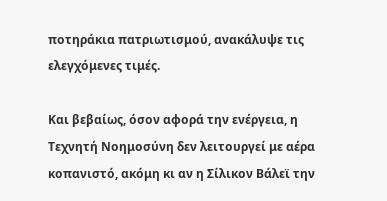ποτηράκια πατριωτισμού, ανακάλυψε τις ελεγχόμενες τιμές.

Και βεβαίως, όσον αφορά την ενέργεια, η Τεχνητή Νοημοσύνη δεν λειτουργεί με αέρα κοπανιστό, ακόμη κι αν η Σίλικον Βάλεϊ την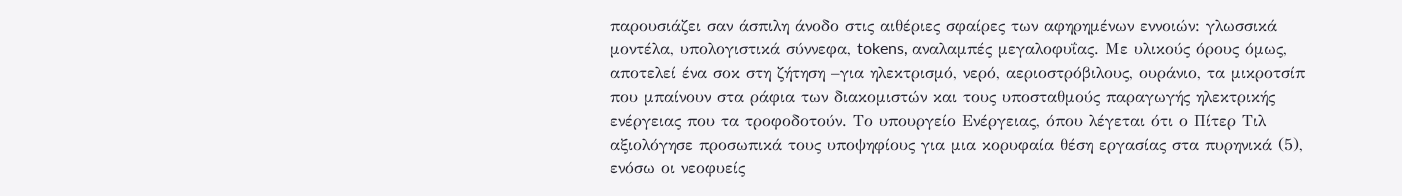παρουσιάζει σαν άσπιλη άνοδο στις αιθέριες σφαίρες των αφηρημένων εννοιών: γλωσσικά μοντέλα, υπολογιστικά σύννεφα, tokens, αναλαμπές μεγαλοφυΐας. Με υλικούς όρους όμως, αποτελεί ένα σοκ στη ζήτηση –για ηλεκτρισμό, νερό, αεριοστρόβιλους, ουράνιο, τα μικροτσίπ που μπαίνουν στα ράφια των διακομιστών και τους υποσταθμούς παραγωγής ηλεκτρικής ενέργειας που τα τροφοδοτούν. Το υπουργείο Ενέργειας, όπου λέγεται ότι ο Πίτερ Τιλ αξιολόγησε προσωπικά τους υποψηφίους για μια κορυφαία θέση εργασίας στα πυρηνικά (5), ενόσω οι νεοφυείς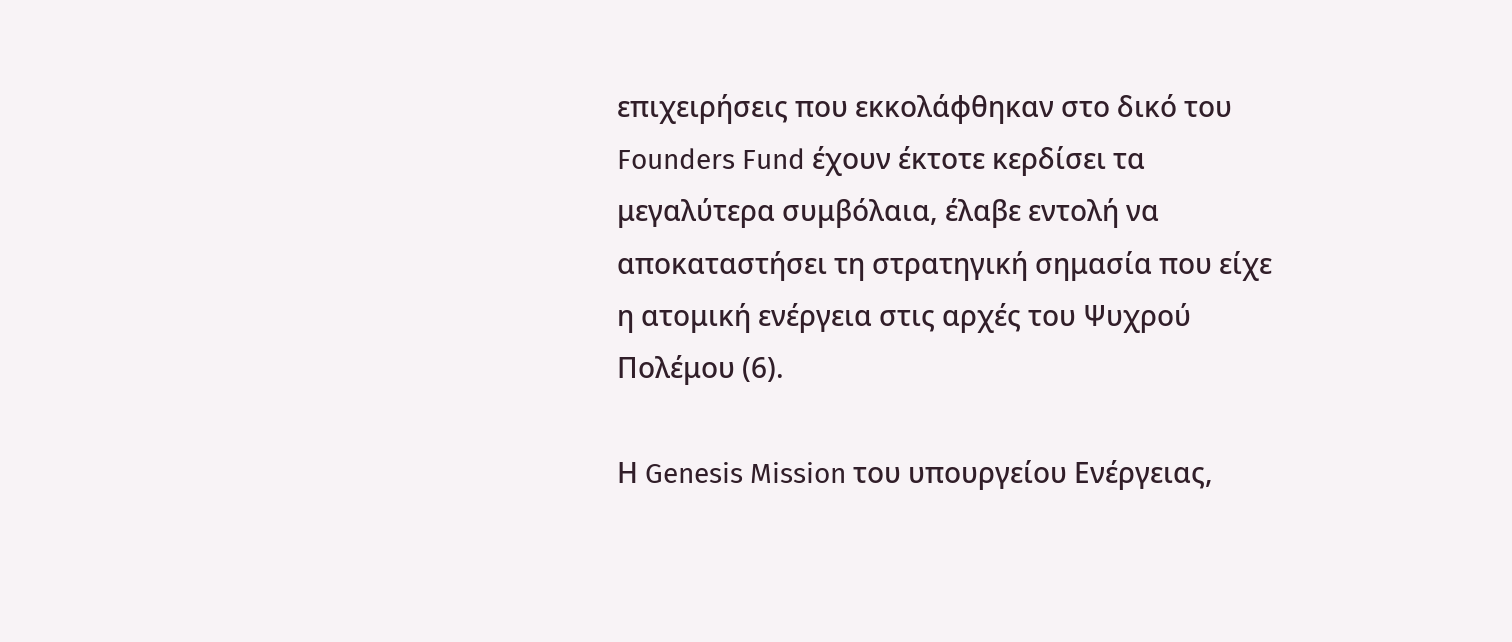επιχειρήσεις που εκκολάφθηκαν στο δικό του Founders Fund έχουν έκτοτε κερδίσει τα μεγαλύτερα συμβόλαια, έλαβε εντολή να αποκαταστήσει τη στρατηγική σημασία που είχε η ατομική ενέργεια στις αρχές του Ψυχρού Πολέμου (6).

Η Genesis Mission του υπουργείου Ενέργειας,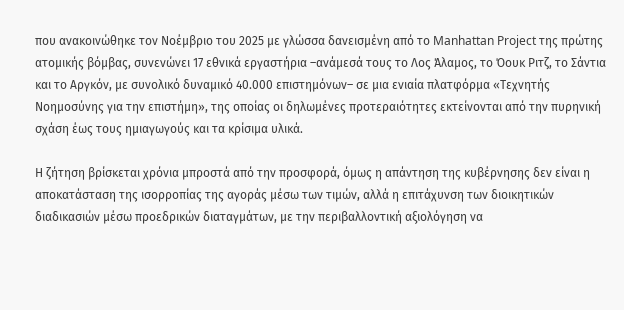που ανακοινώθηκε τον Νοέμβριο του 2025 με γλώσσα δανεισμένη από το Manhattan Project της πρώτης ατομικής βόμβας, συνενώνει 17 εθνικά εργαστήρια –ανάμεσά τους το Λος Άλαμος, το Όουκ Ριτζ, το Σάντια και το Αργκόν, με συνολικό δυναμικό 40.000 επιστημόνων– σε μια ενιαία πλατφόρμα «Τεχνητής Νοημοσύνης για την επιστήμη», της οποίας οι δηλωμένες προτεραιότητες εκτείνονται από την πυρηνική σχάση έως τους ημιαγωγούς και τα κρίσιμα υλικά.

Η ζήτηση βρίσκεται χρόνια μπροστά από την προσφορά, όμως η απάντηση της κυβέρνησης δεν είναι η αποκατάσταση της ισορροπίας της αγοράς μέσω των τιμών, αλλά η επιτάχυνση των διοικητικών διαδικασιών μέσω προεδρικών διαταγμάτων, με την περιβαλλοντική αξιολόγηση να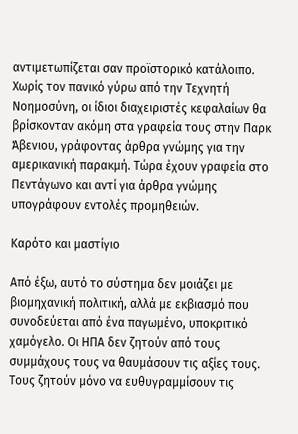αντιμετωπίζεται σαν προϊστορικό κατάλοιπο. Χωρίς τον πανικό γύρω από την Τεχνητή Νοημοσύνη, οι ίδιοι διαχειριστές κεφαλαίων θα βρίσκονταν ακόμη στα γραφεία τους στην Παρκ Άβενιου, γράφοντας άρθρα γνώμης για την αμερικανική παρακμή. Τώρα έχουν γραφεία στο Πεντάγωνο και αντί για άρθρα γνώμης υπογράφουν εντολές προμηθειών.

Καρότο και μαστίγιο

Από έξω, αυτό το σύστημα δεν μοιάζει με βιομηχανική πολιτική, αλλά με εκβιασμό που συνοδεύεται από ένα παγωμένο, υποκριτικό χαμόγελο. Οι ΗΠΑ δεν ζητούν από τους συμμάχους τους να θαυμάσουν τις αξίες τους. Τους ζητούν μόνο να ευθυγραμμίσουν τις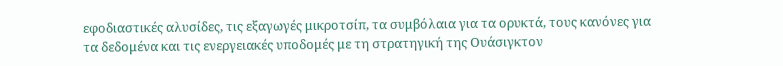εφοδιαστικές αλυσίδες, τις εξαγωγές μικροτσίπ, τα συμβόλαια για τα ορυκτά, τους κανόνες για τα δεδομένα και τις ενεργειακές υποδομές με τη στρατηγική της Ουάσιγκτον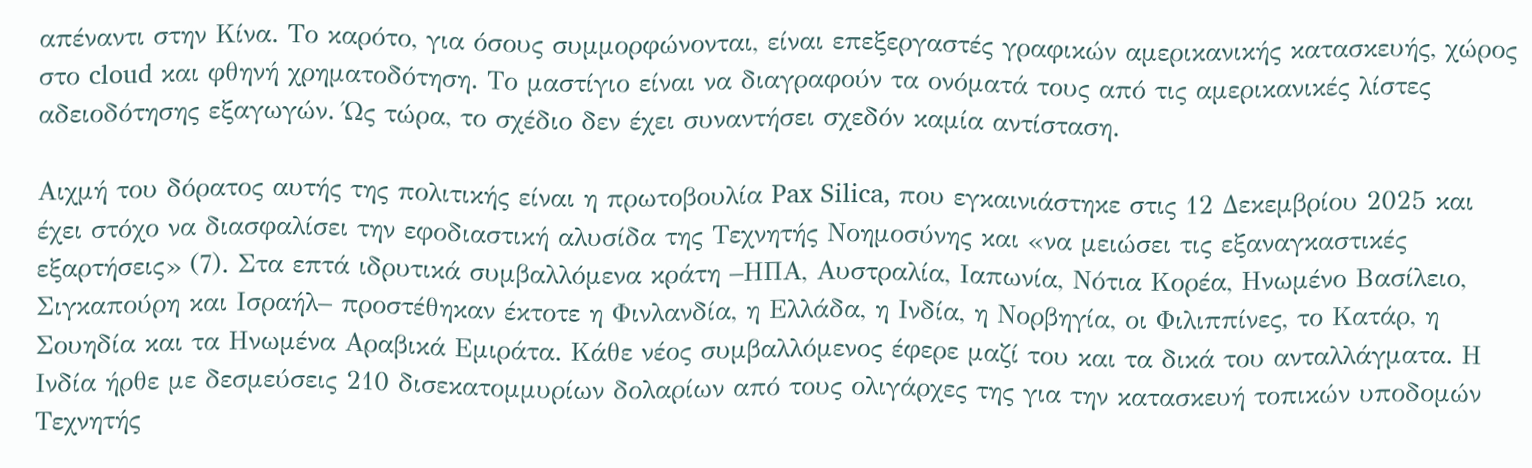απέναντι στην Κίνα. Το καρότο, για όσους συμμορφώνονται, είναι επεξεργαστές γραφικών αμερικανικής κατασκευής, χώρος στο cloud και φθηνή χρηματοδότηση. Το μαστίγιο είναι να διαγραφούν τα ονόματά τους από τις αμερικανικές λίστες αδειοδότησης εξαγωγών. Ώς τώρα, το σχέδιο δεν έχει συναντήσει σχεδόν καμία αντίσταση.

Αιχμή του δόρατος αυτής της πολιτικής είναι η πρωτοβουλία Pax Silica, που εγκαινιάστηκε στις 12 Δεκεμβρίου 2025 και έχει στόχο να διασφαλίσει την εφοδιαστική αλυσίδα της Τεχνητής Νοημοσύνης και «να μειώσει τις εξαναγκαστικές εξαρτήσεις» (7). Στα επτά ιδρυτικά συμβαλλόμενα κράτη –ΗΠΑ, Αυστραλία, Ιαπωνία, Νότια Κορέα, Ηνωμένο Βασίλειο, Σιγκαπούρη και Ισραήλ– προστέθηκαν έκτοτε η Φινλανδία, η Ελλάδα, η Ινδία, η Νορβηγία, οι Φιλιππίνες, το Κατάρ, η Σουηδία και τα Ηνωμένα Αραβικά Εμιράτα. Κάθε νέος συμβαλλόμενος έφερε μαζί του και τα δικά του ανταλλάγματα. Η Ινδία ήρθε με δεσμεύσεις 210 δισεκατομμυρίων δολαρίων από τους ολιγάρχες της για την κατασκευή τοπικών υποδομών Τεχνητής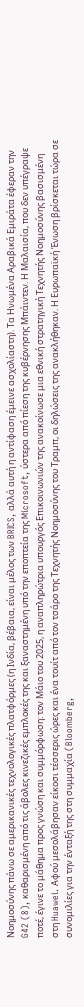Νοημοσύνης πάνω σε αμερικανικές τεχνολογικές πλατφόρμες (η Ινδία, βέβαια, είναι μέλος των BRICS, αλλά αυτή η αντίφαση έμεινε ασχολίαστη). Τα Ηνωμένα Αραβικά Εμιράτα έφεραν την G42 (8), καθαρισμένη από τις άβολες κινεζικές εμπλοκές της και ξαναστημένη υπό την εποπτεία της Microsoft, ύστερα από πίεση της κυβέρνησης Μπάιντεν. Η Μαλαισία, που δεν υπέγραψε ποτέ, έγινε το μάθημα προς γνώση και συμμόρφωση: τον Μάιο του 2025, η αναπληρώτρια υπουργός Επικοινωνιών της ανακοίνωσε μια εθνική στρατηγική Τεχνητής Νοημοσύνης βασισμένη στη Huawei. Αφού μεσολάβησαν είκοσι τέσσερις ώρες και ένα τουίτ από τον τσάρο της Τεχνητής Νοημοσύνης του Τραμπ, οι δηλώσεις της ανακλήθηκαν. Η Ευρωπαϊκή Ένωση βρίσκεται τώρα σε συνομιλίες για την ένταξή της στη συμμαχία (Bloomberg,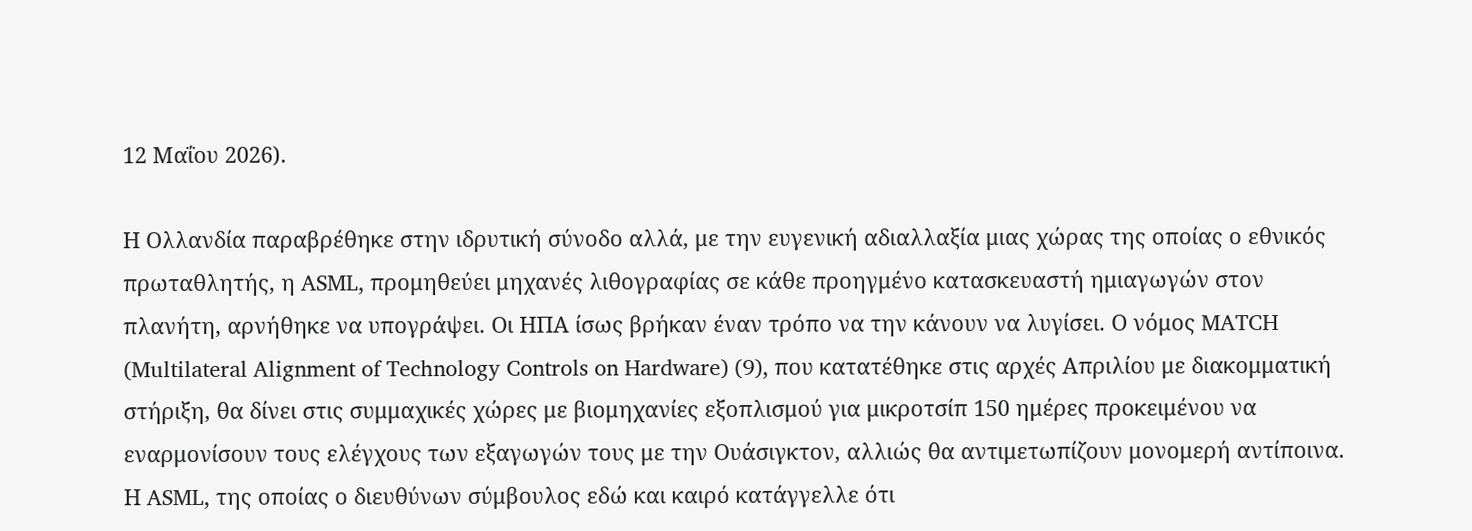12 Μαΐου 2026).

Η Ολλανδία παραβρέθηκε στην ιδρυτική σύνοδο αλλά, με την ευγενική αδιαλλαξία μιας χώρας της οποίας ο εθνικός πρωταθλητής, η ASML, προμηθεύει μηχανές λιθογραφίας σε κάθε προηγμένο κατασκευαστή ημιαγωγών στον πλανήτη, αρνήθηκε να υπογράψει. Οι ΗΠΑ ίσως βρήκαν έναν τρόπο να την κάνουν να λυγίσει. Ο νόμος MATCH (Multilateral Alignment of Technology Controls on Hardware) (9), που κατατέθηκε στις αρχές Απριλίου με διακομματική στήριξη, θα δίνει στις συμμαχικές χώρες με βιομηχανίες εξοπλισμού για μικροτσίπ 150 ημέρες προκειμένου να εναρμονίσουν τους ελέγχους των εξαγωγών τους με την Ουάσιγκτον, αλλιώς θα αντιμετωπίζουν μονομερή αντίποινα. Η ASML, της οποίας ο διευθύνων σύμβουλος εδώ και καιρό κατάγγελλε ότι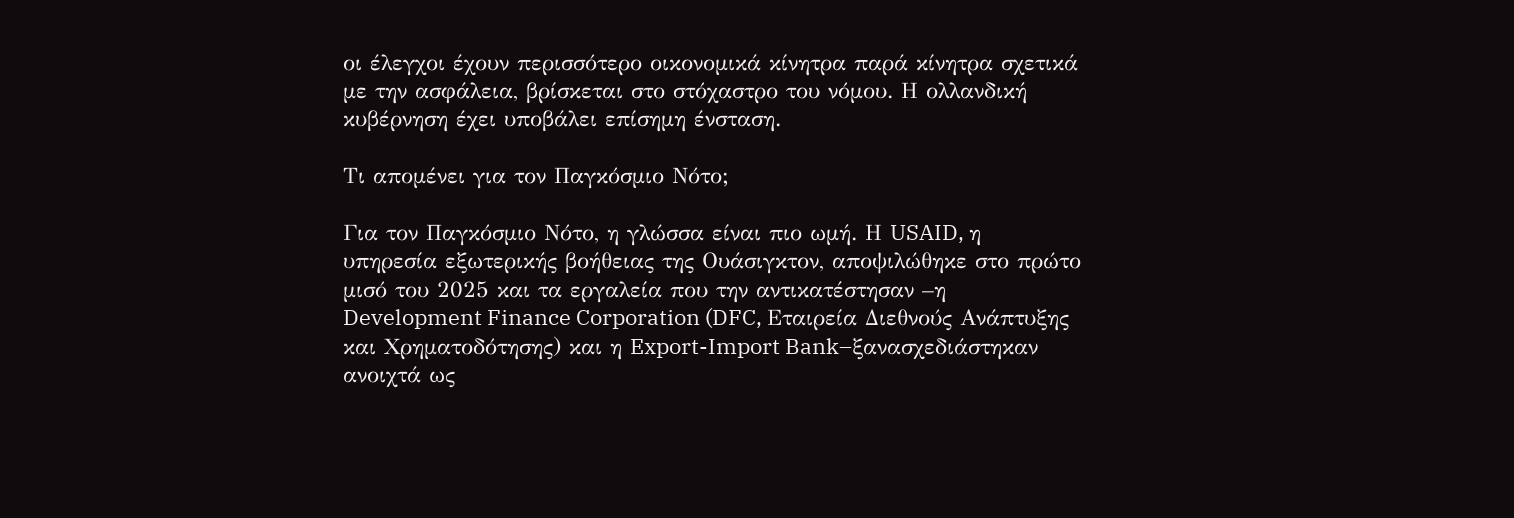οι έλεγχοι έχουν περισσότερο οικονομικά κίνητρα παρά κίνητρα σχετικά με την ασφάλεια, βρίσκεται στο στόχαστρο του νόμου. Η ολλανδική κυβέρνηση έχει υποβάλει επίσημη ένσταση.

Τι απομένει για τον Παγκόσμιο Νότο;

Για τον Παγκόσμιο Νότο, η γλώσσα είναι πιο ωμή. Η USAID, η υπηρεσία εξωτερικής βοήθειας της Ουάσιγκτον, αποψιλώθηκε στο πρώτο μισό του 2025 και τα εργαλεία που την αντικατέστησαν –η Development Finance Corporation (DFC, Εταιρεία Διεθνούς Ανάπτυξης και Χρηματοδότησης) και η Export-Import Bank–ξανασχεδιάστηκαν ανοιχτά ως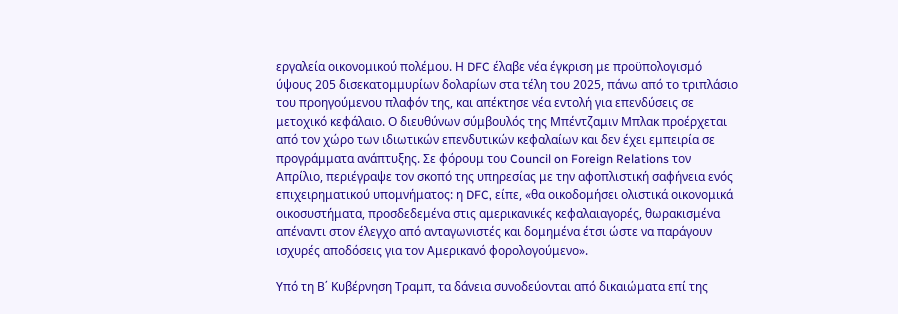εργαλεία οικονομικού πολέμου. Η DFC έλαβε νέα έγκριση με προϋπολογισμό ύψους 205 δισεκατομμυρίων δολαρίων στα τέλη του 2025, πάνω από το τριπλάσιο του προηγούμενου πλαφόν της, και απέκτησε νέα εντολή για επενδύσεις σε μετοχικό κεφάλαιο. Ο διευθύνων σύμβουλός της Μπέντζαμιν Μπλακ προέρχεται από τον χώρο των ιδιωτικών επενδυτικών κεφαλαίων και δεν έχει εμπειρία σε προγράμματα ανάπτυξης. Σε φόρουμ του Council on Foreign Relations τον Απρίλιο, περιέγραψε τον σκοπό της υπηρεσίας με την αφοπλιστική σαφήνεια ενός επιχειρηματικού υπομνήματος: η DFC, είπε, «θα οικοδομήσει ολιστικά οικονομικά οικοσυστήματα, προσδεδεμένα στις αμερικανικές κεφαλαιαγορές, θωρακισμένα απέναντι στον έλεγχο από ανταγωνιστές και δομημένα έτσι ώστε να παράγουν ισχυρές αποδόσεις για τον Αμερικανό φορολογούμενο».

Υπό τη Β΄ Κυβέρνηση Τραμπ, τα δάνεια συνοδεύονται από δικαιώματα επί της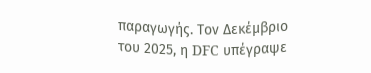παραγωγής. Τον Δεκέμβριο του 2025, η DFC υπέγραψε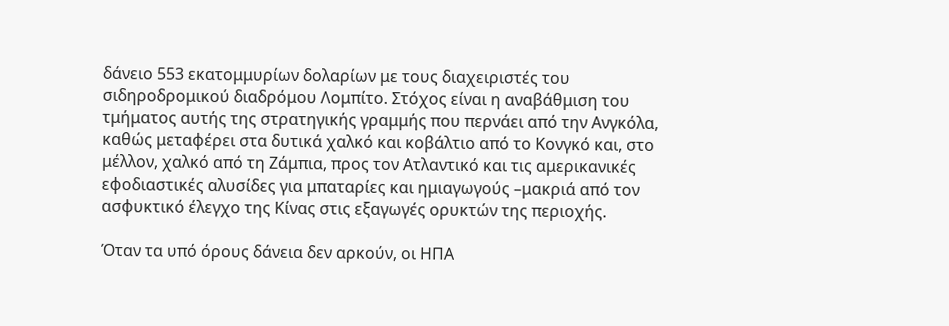δάνειο 553 εκατομμυρίων δολαρίων με τους διαχειριστές του σιδηροδρομικού διαδρόμου Λομπίτο. Στόχος είναι η αναβάθμιση του τμήματος αυτής της στρατηγικής γραμμής που περνάει από την Ανγκόλα, καθώς μεταφέρει στα δυτικά χαλκό και κοβάλτιο από το Κονγκό και, στο μέλλον, χαλκό από τη Ζάμπια, προς τον Ατλαντικό και τις αμερικανικές εφοδιαστικές αλυσίδες για μπαταρίες και ημιαγωγούς –μακριά από τον ασφυκτικό έλεγχο της Κίνας στις εξαγωγές ορυκτών της περιοχής.

Όταν τα υπό όρους δάνεια δεν αρκούν, οι ΗΠΑ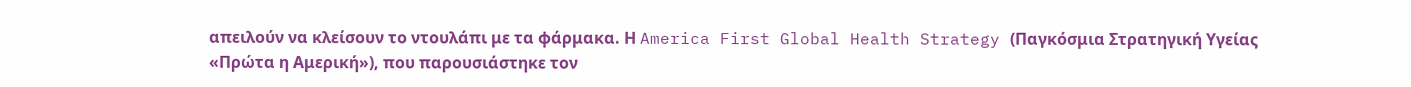απειλούν να κλείσουν το ντουλάπι με τα φάρμακα. Η America First Global Health Strategy (Παγκόσμια Στρατηγική Υγείας «Πρώτα η Αμερική»), που παρουσιάστηκε τον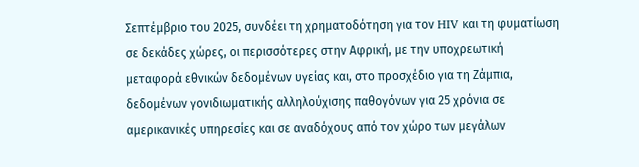Σεπτέμβριο του 2025, συνδέει τη χρηματοδότηση για τον HIV και τη φυματίωση σε δεκάδες χώρες, οι περισσότερες στην Αφρική, με την υποχρεωτική μεταφορά εθνικών δεδομένων υγείας και, στο προσχέδιο για τη Ζάμπια, δεδομένων γονιδιωματικής αλληλούχισης παθογόνων για 25 χρόνια σε αμερικανικές υπηρεσίες και σε αναδόχους από τον χώρο των μεγάλων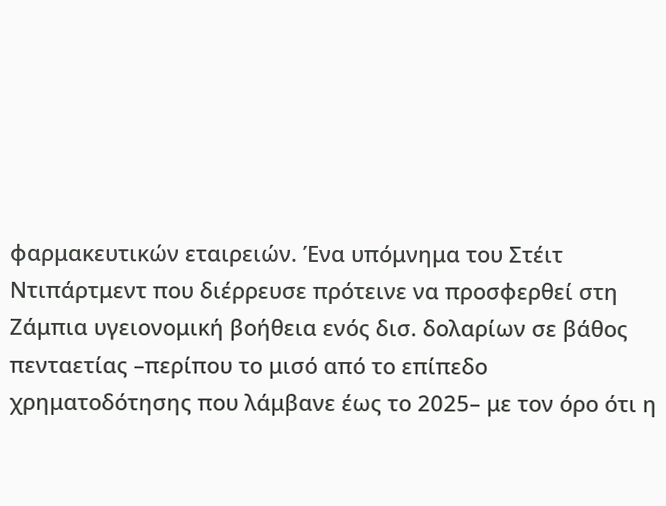φαρμακευτικών εταιρειών. Ένα υπόμνημα του Στέιτ Ντιπάρτμεντ που διέρρευσε πρότεινε να προσφερθεί στη Ζάμπια υγειονομική βοήθεια ενός δισ. δολαρίων σε βάθος πενταετίας –περίπου το μισό από το επίπεδο χρηματοδότησης που λάμβανε έως το 2025– με τον όρο ότι η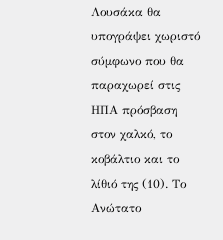Λουσάκα θα υπογράψει χωριστό σύμφωνο που θα παραχωρεί στις ΗΠΑ πρόσβαση στον χαλκό, το κοβάλτιο και το λίθιό της (10). Το Ανώτατο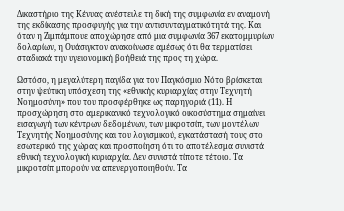Δικαστήριο της Κένυας ανέστειλε τη δική της συμφωνία εν αναμονή της εκδίκασης προσφυγής για την αντισυνταγματικότητά της. Και όταν η Ζιμπάμπουε αποχώρησε από μια συμφωνία 367 εκατομμυρίων δολαρίων, η Ουάσιγκτον ανακοίνωσε αμέσως ότι θα τερματίσει σταδιακά την υγειονομική βοήθειά της προς τη χώρα.

Ωστόσο, η μεγαλύτερη παγίδα για τον Παγκόσμιο Νότο βρίσκεται στην ψεύτικη υπόσχεση της «εθνικής κυριαρχίας στην Τεχνητή Νοημοσύνη» που του προσφέρθηκε ως παρηγοριά (11). Η προσχώρηση στο αμερικανικό τεχνολογικό οικοσύστημα σημαίνει εισαγωγή των κέντρων δεδομένων, των μικροτσίπ, των μοντέλων Τεχνητής Νοημοσύνης και του λογισμικού, εγκατάστασή τους στο εσωτερικό της χώρας και προσποίηση ότι το αποτέλεσμα συνιστά εθνική τεχνολογική κυριαρχία. Δεν συνιστά τίποτε τέτοιο. Τα μικροτσίπ μπορούν να απενεργοποιηθούν. Τα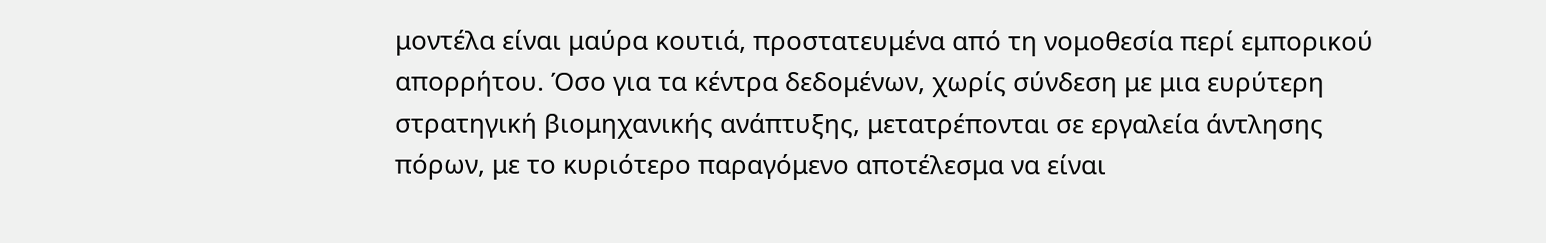μοντέλα είναι μαύρα κουτιά, προστατευμένα από τη νομοθεσία περί εμπορικού απορρήτου. Όσο για τα κέντρα δεδομένων, χωρίς σύνδεση με μια ευρύτερη στρατηγική βιομηχανικής ανάπτυξης, μετατρέπονται σε εργαλεία άντλησης πόρων, με το κυριότερο παραγόμενο αποτέλεσμα να είναι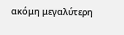ακόμη μεγαλύτερη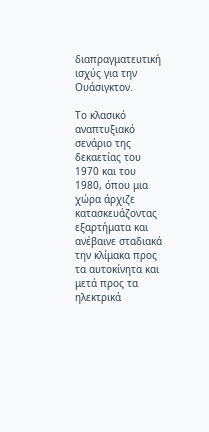διαπραγματευτική ισχύς για την Ουάσιγκτον.

Το κλασικό αναπτυξιακό σενάριο της δεκαετίας του 1970 και του 1980, όπου μια χώρα άρχιζε κατασκευάζοντας εξαρτήματα και ανέβαινε σταδιακά την κλίμακα προς τα αυτοκίνητα και μετά προς τα ηλεκτρικά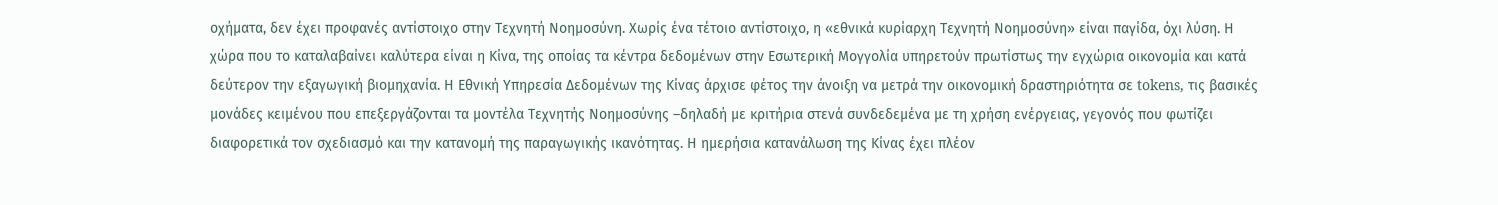οχήματα, δεν έχει προφανές αντίστοιχο στην Τεχνητή Νοημοσύνη. Χωρίς ένα τέτοιο αντίστοιχο, η «εθνικά κυρίαρχη Τεχνητή Νοημοσύνη» είναι παγίδα, όχι λύση. Η χώρα που το καταλαβαίνει καλύτερα είναι η Κίνα, της οποίας τα κέντρα δεδομένων στην Εσωτερική Μογγολία υπηρετούν πρωτίστως την εγχώρια οικονομία και κατά δεύτερον την εξαγωγική βιομηχανία. Η Εθνική Υπηρεσία Δεδομένων της Κίνας άρχισε φέτος την άνοιξη να μετρά την οικονομική δραστηριότητα σε tokens, τις βασικές μονάδες κειμένου που επεξεργάζονται τα μοντέλα Τεχνητής Νοημοσύνης –δηλαδή με κριτήρια στενά συνδεδεμένα με τη χρήση ενέργειας, γεγονός που φωτίζει διαφορετικά τον σχεδιασμό και την κατανομή της παραγωγικής ικανότητας. Η ημερήσια κατανάλωση της Κίνας έχει πλέον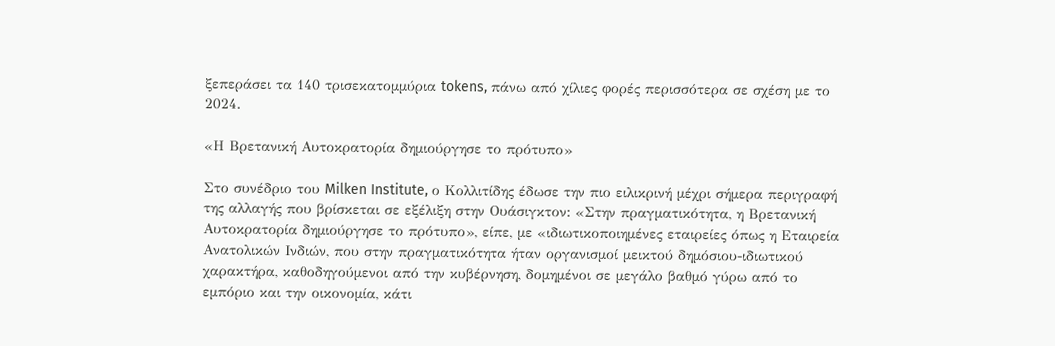ξεπεράσει τα 140 τρισεκατομμύρια tokens, πάνω από χίλιες φορές περισσότερα σε σχέση με το 2024.

«Η Βρετανική Αυτοκρατορία δημιούργησε το πρότυπο»

Στο συνέδριο του Milken Institute, ο Κολλιτίδης έδωσε την πιο ειλικρινή μέχρι σήμερα περιγραφή της αλλαγής που βρίσκεται σε εξέλιξη στην Ουάσιγκτον: «Στην πραγματικότητα, η Βρετανική Αυτοκρατορία δημιούργησε το πρότυπο», είπε, με «ιδιωτικοποιημένες εταιρείες όπως η Εταιρεία Ανατολικών Ινδιών, που στην πραγματικότητα ήταν οργανισμοί μεικτού δημόσιου-ιδιωτικού χαρακτήρα, καθοδηγούμενοι από την κυβέρνηση, δομημένοι σε μεγάλο βαθμό γύρω από το εμπόριο και την οικονομία, κάτι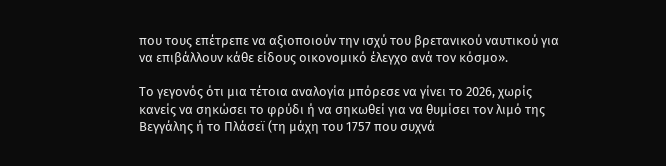που τους επέτρεπε να αξιοποιούν την ισχύ του βρετανικού ναυτικού για να επιβάλλουν κάθε είδους οικονομικό έλεγχο ανά τον κόσμο».

Το γεγονός ότι μια τέτοια αναλογία μπόρεσε να γίνει το 2026, χωρίς κανείς να σηκώσει το φρύδι ή να σηκωθεί για να θυμίσει τον λιμό της Βεγγάλης ή το Πλάσεϊ (τη μάχη του 1757 που συχνά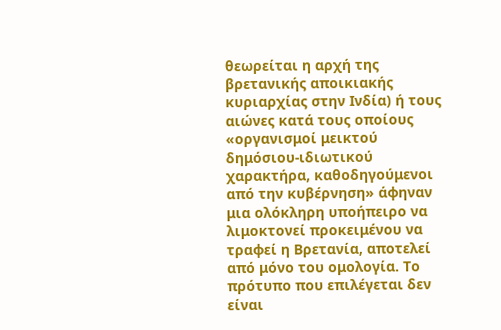θεωρείται η αρχή της βρετανικής αποικιακής κυριαρχίας στην Ινδία) ή τους αιώνες κατά τους οποίους «οργανισμοί μεικτού δημόσιου-ιδιωτικού χαρακτήρα, καθοδηγούμενοι από την κυβέρνηση» άφηναν μια ολόκληρη υποήπειρο να λιμοκτονεί προκειμένου να τραφεί η Βρετανία, αποτελεί από μόνο του ομολογία. Το πρότυπο που επιλέγεται δεν είναι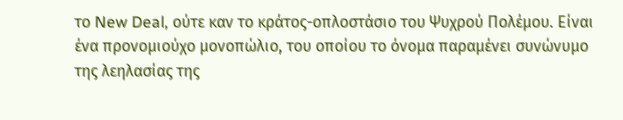το New Deal, ούτε καν το κράτος-οπλοστάσιο του Ψυχρού Πολέμου. Είναι ένα προνομιούχο μονοπώλιο, του οποίου το όνομα παραμένει συνώνυμο της λεηλασίας της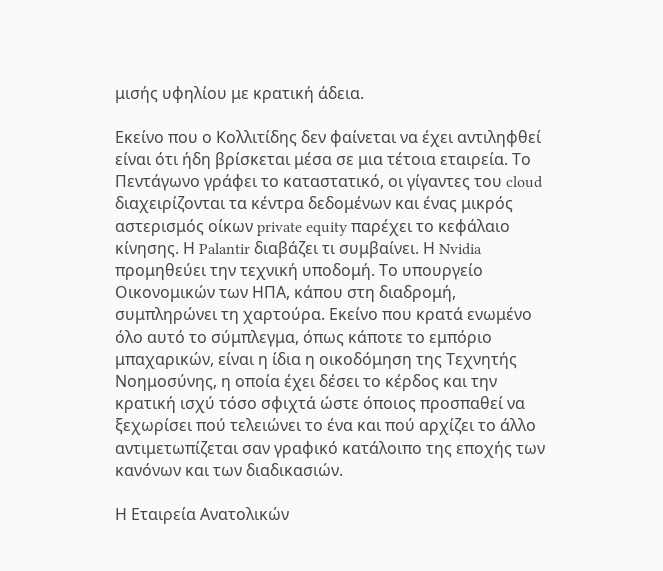μισής υφηλίου με κρατική άδεια.

Εκείνο που ο Κολλιτίδης δεν φαίνεται να έχει αντιληφθεί είναι ότι ήδη βρίσκεται μέσα σε μια τέτοια εταιρεία. Το Πεντάγωνο γράφει το καταστατικό, οι γίγαντες του cloud διαχειρίζονται τα κέντρα δεδομένων και ένας μικρός αστερισμός οίκων private equity παρέχει το κεφάλαιο κίνησης. Η Palantir διαβάζει τι συμβαίνει. Η Nvidia προμηθεύει την τεχνική υποδομή. Το υπουργείο Οικονομικών των ΗΠΑ, κάπου στη διαδρομή, συμπληρώνει τη χαρτούρα. Εκείνο που κρατά ενωμένο όλο αυτό το σύμπλεγμα, όπως κάποτε το εμπόριο μπαχαρικών, είναι η ίδια η οικοδόμηση της Τεχνητής Νοημοσύνης, η οποία έχει δέσει το κέρδος και την κρατική ισχύ τόσο σφιχτά ώστε όποιος προσπαθεί να ξεχωρίσει πού τελειώνει το ένα και πού αρχίζει το άλλο αντιμετωπίζεται σαν γραφικό κατάλοιπο της εποχής των κανόνων και των διαδικασιών.

Η Εταιρεία Ανατολικών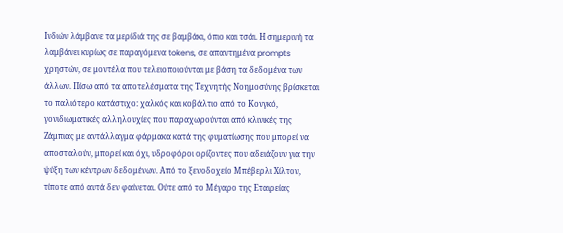Ινδιών λάμβανε τα μερίδιά της σε βαμβάκι, όπιο και τσάι. Η σημερινή τα λαμβάνει κυρίως σε παραγόμενα tokens, σε απαντημένα prompts χρηστών, σε μοντέλα που τελειοποιούνται με βάση τα δεδομένα των άλλων. Πίσω από τα αποτελέσματα της Τεχνητής Νοημοσύνης βρίσκεται το παλιότερο κατάστιχο: χαλκός και κοβάλτιο από το Κονγκό, γονιδιωματικές αλληλουχίες που παραχωρούνται από κλινικές της Ζάμπιας με αντάλλαγμα φάρμακα κατά της φυματίωσης που μπορεί να αποσταλούν, μπορεί και όχι, υδροφόροι ορίζοντες που αδειάζουν για την ψύξη των κέντρων δεδομένων. Από το ξενοδοχείο Μπέβερλι Χίλτον, τίποτε από αυτά δεν φαίνεται. Ούτε από το Μέγαρο της Εταιρείας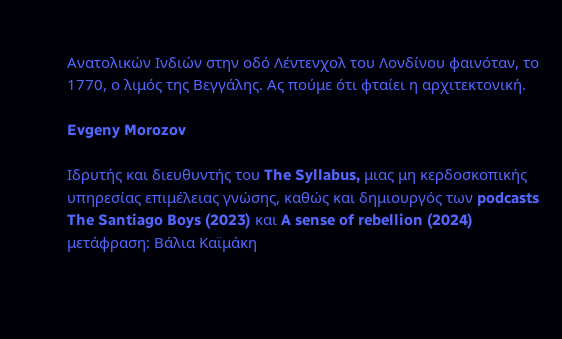Ανατολικών Ινδιών στην οδό Λέντενχολ του Λονδίνου φαινόταν, το 1770, ο λιμός της Βεγγάλης. Ας πούμε ότι φταίει η αρχιτεκτονική.

Evgeny Morozov

Ιδρυτής και διευθυντής του The Syllabus, μιας μη κερδοσκοπικής υπηρεσίας επιμέλειας γνώσης, καθώς και δημιουργός των podcasts The Santiago Boys (2023) και A sense of rebellion (2024)
μετάφραση: Βάλια Καϊμάκη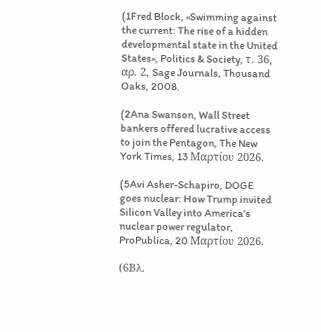(1Fred Block, «Swimming against the current: The rise of a hidden developmental state in the United States», Politics & Society, τ. 36, αρ. 2, Sage Journals, Thousand Oaks, 2008.

(2Ana Swanson, Wall Street bankers offered lucrative access to join the Pentagon, The New York Times, 13 Μαρτίου 2026.

(5Avi Asher-Schapiro, DOGE goes nuclear: How Trump invited Silicon Valley into America’s nuclear power regulator, ProPublica, 20 Μαρτίου 2026.

(6Βλ.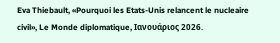Eva Thiebault, «Pourquoi les Etats-Unis relancent le nucleaire civil», Le Monde diplomatique, Ιανουάριος 2026.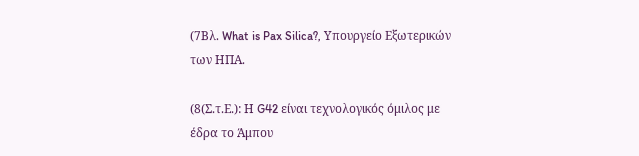(7Βλ. What is Pax Silica?, Υπουργείο Εξωτερικών των ΗΠΑ.

(8(Σ.τ.Ε.): Η G42 είναι τεχνολογικός όμιλος με έδρα το Άμπου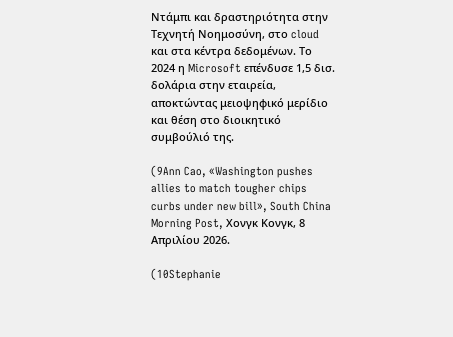Ντάμπι και δραστηριότητα στην Τεχνητή Νοημοσύνη, στο cloud και στα κέντρα δεδομένων. Το 2024 η Microsoft επένδυσε 1,5 δισ. δολάρια στην εταιρεία, αποκτώντας μειοψηφικό μερίδιο και θέση στο διοικητικό συμβούλιό της.

(9Ann Cao, «Washington pushes allies to match tougher chips curbs under new bill», South China Morning Post, Χονγκ Κονγκ, 8 Απριλίου 2026.

(10Stephanie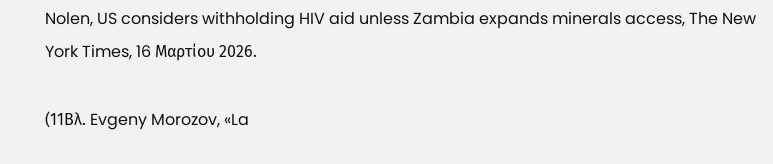Nolen, US considers withholding HIV aid unless Zambia expands minerals access, The New York Times, 16 Μαρτίου 2026.

(11Βλ. Evgeny Morozov, «La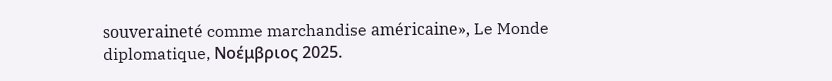souveraineté comme marchandise américaine», Le Monde diplomatique, Νοέμβριος 2025.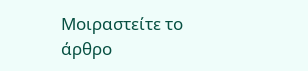Μοιραστείτε το άρθρο